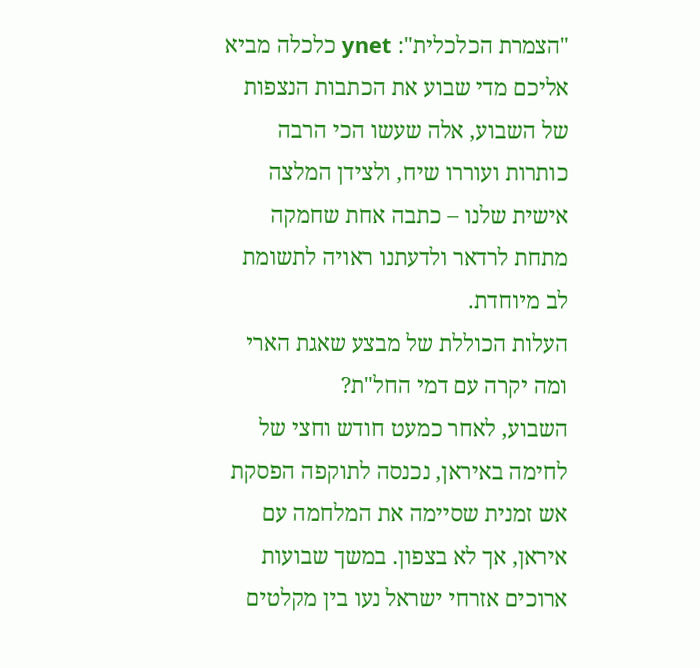"הצמרת הכלכלית": ynet כלכלה מביא אליכם מדי שבוע את הכתבות הנצפות של השבוע, אלה שעשו הכי הרבה כותרות ועוררו שיח, ולצידן המלצה אישית שלנו – כתבה אחת שחמקה מתחת לרדאר ולדעתנו ראויה לתשומת לב מיוחדת.
העלות הכוללת של מבצע שאגת הארי ומה יקרה עם דמי החל"ת?
השבוע, לאחר כמעט חודש וחצי של לחימה באיראן, נכנסה לתוקפה הפסקת אש זמנית שסיימה את המלחמה עם איראן, אך לא בצפון. במשך שבועות ארוכים אזרחי ישראל נעו בין מקלטים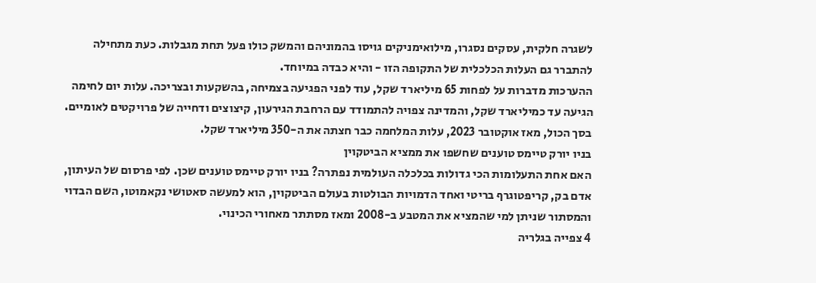לשגרה חלקית, עסקים נסגרו, מילואימניקים גויסו בהמוניהם והמשק כולו פעל תחת מגבלות. כעת מתחילה להתברר גם העלות הכלכלית של התקופה הזו - והיא כבדה במיוחד.
ההערכות מדברות על לפחות 65 מיליארד שקל, עוד לפני הפגיעה בצמיחה, בהשקעות ובצריכה. עלות יום לחימה הגיעה עד כמיליארד שקל, והמדינה צפויה להתמודד עם הרחבת הגירעון, קיצוצים ודחייה של פרויקטים לאומיים. בסך הכול, מאז אוקטובר 2023, עלות המלחמה כבר חצתה את ה-350 מיליארד שקל.
בניו יורק טיימס טוענים שחשפו את ממציא הביטקוין
האם אחת התעלומות הכי גדולות בכלכלה העולמית נפתרה? בניו יורק טיימס טוענים שכן. לפי פרסום של העיתון, אדם בק, קריפטוגרף בריטי ואחד הדמויות הבולטות בעולם הביטקוין, הוא למעשה סאטושי נקאמוטו, השם הבדוי והמסתור שניתן למי שהמציא את המטבע ב-2008 ומאז מסתתר מאחורי הכינוי.
4 צפייה בגלריה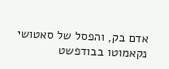אדם בק, והפסל של סאטושי נקאמוטו בבודפשט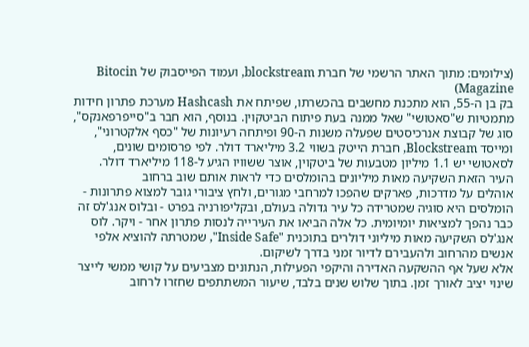(צילומים: מתוך האתר הרשמי של חברת blockstream, ועמוד הפייסבוק של Bitocin Magazine)
בק בן ה-55, הוא מתכנת מחשבים בהכשרתו, שפיתח את Hashcash מערכת פתרון חידות מתמטיות ש"סאטושי" שאל ממנה בעת פיתוח הביטקוין. בנוסף, הוא חבר ב"סייפרפאנקס", סוג של קבוצת אנרכיסטים שפעלה משנות ה-90 ופיתחה רעיונות של "כסף אלקטרוני", ומייסד Blockstream, חברת הייטק בשווי 3.2 מיליארד דולר. לפי פרסומים שונים, לסאטושי יש 1.1 מיליון מטבעות של ביטקוין, אוצר ששוויו הגיע ל-118 מיליארד דולר.
העיר הזאת השקיעה מאות מיליונים בהומלסים כדי לראות אותם שוב ברחוב
אוהלים על מדרכות, פארקים שהפכו למרחבי מגורים, ולחץ ציבורי גובר למצוא פתרונות - הומלסים היא סוגיה שמטרידה כל עיר גדולה בעולם, ובקליפורניה בפרט - ובלוס אנג'לס זה כבר נהפך למציאות יומיומית. כל אלה הביאו את העירייה לנסות פתרון אחר - ויקר. לוס אנג'לס השקיעה מאות מיליוני דולרים בתוכנית "Inside Safe", שמטרתה להוציא אלפי אנשים מהרחוב ולהעבירם לדיור זמני בדרך לשיקום.
אלא שעל אף ההשקעה האדירה והיקפי הפעילות, הנתונים מצביעים על קושי ממשי לייצר שינוי יציב לאורך זמן. בתוך שלוש שנים בלבד, שיעור המשתתפים שחזרו לרחוב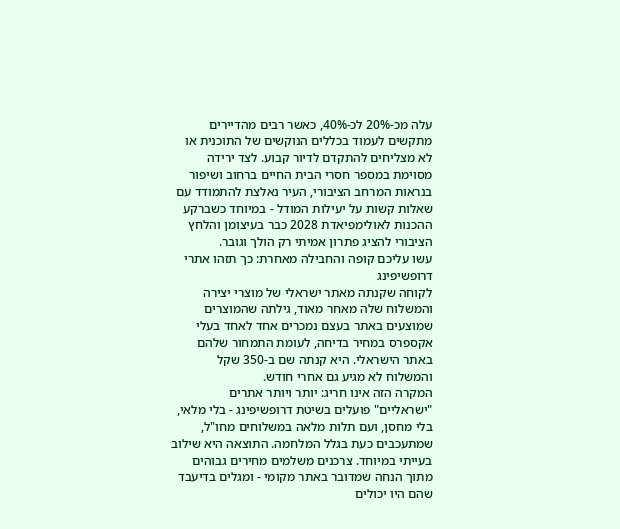עלה מכ-20% לכ-40%, כאשר רבים מהדיירים מתקשים לעמוד בכללים הנוקשים של התוכנית או לא מצליחים להתקדם לדיור קבוע. לצד ירידה מסוימת במספר חסרי הבית החיים ברחוב ושיפור בנראות המרחב הציבורי, העיר נאלצת להתמודד עם שאלות קשות על יעילות המודל - במיוחד כשברקע ההכנות לאולימפיאדת 2028 כבר בעיצומן והלחץ הציבורי להציג פתרון אמיתי רק הולך וגובר.
עשו עליכם קופה והחבילה מאחרת: כך תזהו אתרי דרופשיפינג
לקוחה שקנתה מאתר ישראלי של מוצרי יצירה והמשלוח שלה מאחר מאוד, גילתה שהמוצרים שמוצעים באתר בעצם נמכרים אחד לאחד בעלי אקספרס במחיר בדיחה, לעומת התמחור שלהם באתר הישראלי. היא קנתה שם ב-350 שקל והמשלוח לא מגיע גם אחרי חודש.
המקרה הזה אינו חריג: יותר ויותר אתרים "ישראליים" פועלים בשיטת דרופשיפינג - בלי מלאי, בלי מחסן, ועם תלות מלאה במשלוחים מחו"ל, שמתעכבים כעת בגלל המלחמה. התוצאה היא שילוב בעייתי במיוחד. צרכנים משלמים מחירים גבוהים מתוך הנחה שמדובר באתר מקומי - ומגלים בדיעבד שהם היו יכולים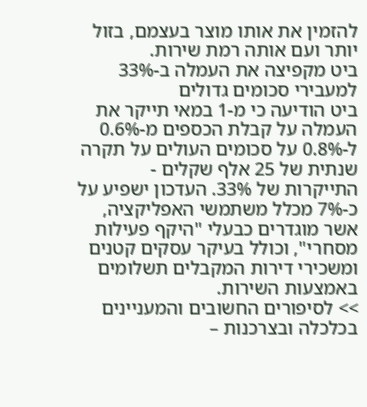להזמין את אותו מוצר בעצמם, בזול יותר ועם אותה רמת שירות.
ביט מקפיצה את העמלה ב-33% למעבירי סכומים גדולים
ביט הודיעה כי מ-1 במאי תייקר את העמלה על קבלת הכספים מ-0.6% ל-0.8% על סכומים העולים על תקרה שנתית של 25 אלף שקלים - התייקרות של 33%. העדכון ישפיע על כ-7% מכלל משתמשי האפליקציה, אשר מוגדרים כבעלי "היקף פעילות מסחרי", וכולל בעיקר עסקים קטנים ומשכירי דירות המקבלים תשלומים באמצעות השירות.
>> לסיפורים החשובים והמעניינים בכלכלה ובצרכנות –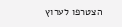הצטרפו לערוץ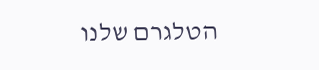הטלגרם שלנו